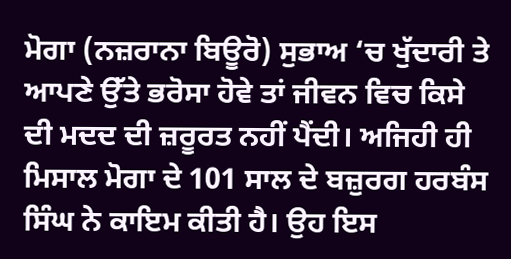ਮੋਗਾ (ਨਜ਼ਰਾਨਾ ਬਿਊਰੋ) ਸੁਭਾਅ ‘ਚ ਖੁੱਦਾਰੀ ਤੇ ਆਪਣੇ ਉੱਤੇ ਭਰੋਸਾ ਹੋਵੇ ਤਾਂ ਜੀਵਨ ਵਿਚ ਕਿਸੇ ਦੀ ਮਦਦ ਦੀ ਜ਼ਰੂਰਤ ਨਹੀਂ ਪੈਂਦੀ। ਅਜਿਹੀ ਹੀ ਮਿਸਾਲ ਮੋਗਾ ਦੇ 101 ਸਾਲ ਦੇ ਬਜ਼ੁਰਗ ਹਰਬੰਸ ਸਿੰਘ ਨੇ ਕਾਇਮ ਕੀਤੀ ਹੈ। ਉਹ ਇਸ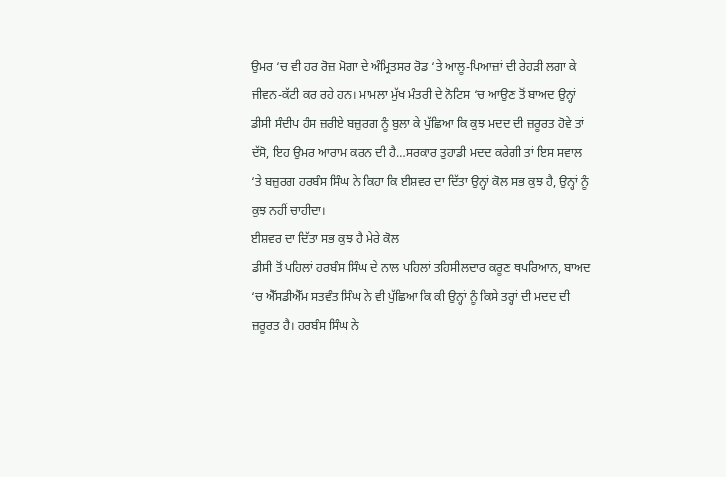ਉਮਰ ‘ਚ ਵੀ ਹਰ ਰੋਜ਼ ਮੋਗਾ ਦੇ ਅੰਮ੍ਰਿਤਸਰ ਰੋਡ ‘ਤੇ ਆਲੂ-ਪਿਆਜ਼ਾਂ ਦੀ ਰੇਹੜੀ ਲਗਾ ਕੇ ਜੀਵਨ-ਕੱਟੀ ਕਰ ਰਹੇ ਹਨ। ਮਾਮਲਾ ਮੁੱਖ ਮੰਤਰੀ ਦੇ ਨੋਟਿਸ ‘ਚ ਆਉਣ ਤੋਂ ਬਾਅਦ ਉਨ੍ਹਾਂ ਡੀਸੀ ਸੰਦੀਪ ਹੰਸ ਜ਼ਰੀਏ ਬਜ਼ੁਰਗ ਨੂੰ ਬੁਲਾ ਕੇ ਪੁੱਛਿਆ ਕਿ ਕੁਝ ਮਦਦ ਦੀ ਜ਼ਰੂਰਤ ਹੋਵੇ ਤਾਂ ਦੱਸੋ, ਇਹ ਉਮਰ ਆਰਾਮ ਕਰਨ ਦੀ ਹੈ…ਸਰਕਾਰ ਤੁਹਾਡੀ ਮਦਦ ਕਰੇਗੀ ਤਾਂ ਇਸ ਸਵਾਲ ‘ਤੇ ਬਜ਼ੁਰਗ ਹਰਬੰਸ ਸਿੰਘ ਨੇ ਕਿਹਾ ਕਿ ਈਸ਼ਵਰ ਦਾ ਦਿੱਤਾ ਉਨ੍ਹਾਂ ਕੋਲ ਸਭ ਕੁਝ ਹੈ, ਉਨ੍ਹਾਂ ਨੂੰ ਕੁਝ ਨਹੀਂ ਚਾਹੀਦਾ।
ਈਸ਼ਵਰ ਦਾ ਦਿੱਤਾ ਸਭ ਕੁਝ ਹੈ ਮੇਰੇ ਕੋਲ
ਡੀਸੀ ਤੋਂ ਪਹਿਲਾਂ ਹਰਬੰਸ ਸਿੰਘ ਦੇ ਨਾਲ ਪਹਿਲਾਂ ਤਹਿਸੀਲਦਾਰ ਕਰੂਣ ਥਪਰਿਆਨ, ਬਾਅਦ ‘ਚ ਐੱਸਡੀਐੱਮ ਸਤਵੰਤ ਸਿੰਘ ਨੇ ਵੀ ਪੁੱਛਿਆ ਕਿ ਕੀ ਉਨ੍ਹਾਂ ਨੂੰ ਕਿਸੇ ਤਰ੍ਹਾਂ ਦੀ ਮਦਦ ਦੀ ਜ਼ਰੂਰਤ ਹੈ। ਹਰਬੰਸ ਸਿੰਘ ਨੇ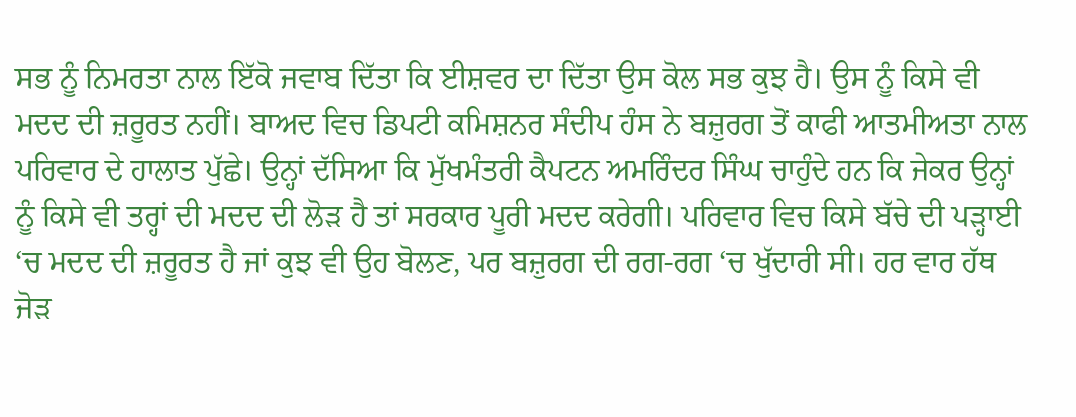ਸਭ ਨੂੰ ਨਿਮਰਤਾ ਨਾਲ ਇੱਕੋ ਜਵਾਬ ਦਿੱਤਾ ਕਿ ਈਸ਼ਵਰ ਦਾ ਦਿੱਤਾ ਉਸ ਕੋਲ ਸਭ ਕੁਝ ਹੈ। ਉਸ ਨੂੰ ਕਿਸੇ ਵੀ ਮਦਦ ਦੀ ਜ਼ਰੂਰਤ ਨਹੀਂ। ਬਾਅਦ ਵਿਚ ਡਿਪਟੀ ਕਮਿਸ਼ਨਰ ਸੰਦੀਪ ਹੰਸ ਨੇ ਬਜ਼ੁਰਗ ਤੋਂ ਕਾਫੀ ਆਤਮੀਅਤਾ ਨਾਲ ਪਰਿਵਾਰ ਦੇ ਹਾਲਾਤ ਪੁੱਛੇ। ਉਨ੍ਹਾਂ ਦੱਸਿਆ ਕਿ ਮੁੱਖਮੰਤਰੀ ਕੈਪਟਨ ਅਮਰਿੰਦਰ ਸਿੰਘ ਚਾਹੁੰਦੇ ਹਨ ਕਿ ਜੇਕਰ ਉਨ੍ਹਾਂ ਨੂੰ ਕਿਸੇ ਵੀ ਤਰ੍ਹਾਂ ਦੀ ਮਦਦ ਦੀ ਲੋੜ ਹੈ ਤਾਂ ਸਰਕਾਰ ਪੂਰੀ ਮਦਦ ਕਰੇਗੀ। ਪਰਿਵਾਰ ਵਿਚ ਕਿਸੇ ਬੱਚੇ ਦੀ ਪੜ੍ਹਾਈ ‘ਚ ਮਦਦ ਦੀ ਜ਼ਰੂਰਤ ਹੈ ਜਾਂ ਕੁਝ ਵੀ ਉਹ ਬੋਲਣ, ਪਰ ਬਜ਼ੁਰਗ ਦੀ ਰਗ-ਰਗ ‘ਚ ਖੁੱਦਾਰੀ ਸੀ। ਹਰ ਵਾਰ ਹੱਥ ਜੋੜ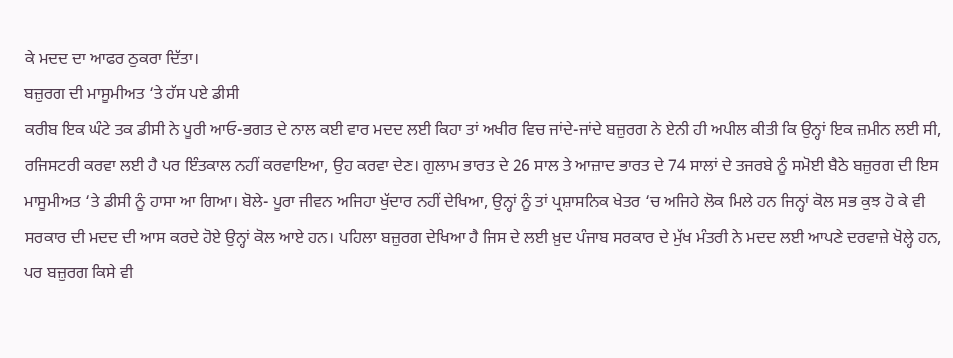ਕੇ ਮਦਦ ਦਾ ਆਫਰ ਠੁਕਰਾ ਦਿੱਤਾ।
ਬਜ਼ੁਰਗ ਦੀ ਮਾਸੂਮੀਅਤ ‘ਤੇ ਹੱਸ ਪਏ ਡੀਸੀ
ਕਰੀਬ ਇਕ ਘੰਟੇ ਤਕ ਡੀਸੀ ਨੇ ਪੂਰੀ ਆਓ-ਭਗਤ ਦੇ ਨਾਲ ਕਈ ਵਾਰ ਮਦਦ ਲਈ ਕਿਹਾ ਤਾਂ ਅਖੀਰ ਵਿਚ ਜਾਂਦੇ-ਜਾਂਦੇ ਬਜ਼ੁਰਗ ਨੇ ਏਨੀ ਹੀ ਅਪੀਲ ਕੀਤੀ ਕਿ ਉਨ੍ਹਾਂ ਇਕ ਜ਼ਮੀਨ ਲਈ ਸੀ, ਰਜਿਸਟਰੀ ਕਰਵਾ ਲਈ ਹੈ ਪਰ ਇੰਤਕਾਲ ਨਹੀਂ ਕਰਵਾਇਆ, ਉਹ ਕਰਵਾ ਦੇਣ। ਗੁਲਾਮ ਭਾਰਤ ਦੇ 26 ਸਾਲ ਤੇ ਆਜ਼ਾਦ ਭਾਰਤ ਦੇ 74 ਸਾਲਾਂ ਦੇ ਤਜਰਬੇ ਨੂੰ ਸਮੋਈ ਬੈਠੇ ਬਜ਼ੁਰਗ ਦੀ ਇਸ ਮਾਸੂਮੀਅਤ ‘ਤੇ ਡੀਸੀ ਨੂੰ ਹਾਸਾ ਆ ਗਿਆ। ਬੋਲੇ- ਪੂਰਾ ਜੀਵਨ ਅਜਿਹਾ ਖੁੱਦਾਰ ਨਹੀਂ ਦੇਖਿਆ, ਉਨ੍ਹਾਂ ਨੂੰ ਤਾਂ ਪ੍ਰਸ਼ਾਸਨਿਕ ਖੇਤਰ ‘ਚ ਅਜਿਹੇ ਲੋਕ ਮਿਲੇ ਹਨ ਜਿਨ੍ਹਾਂ ਕੋਲ ਸਭ ਕੁਝ ਹੋ ਕੇ ਵੀ ਸਰਕਾਰ ਦੀ ਮਦਦ ਦੀ ਆਸ ਕਰਦੇ ਹੋਏ ਉਨ੍ਹਾਂ ਕੋਲ ਆਏ ਹਨ। ਪਹਿਲਾ ਬਜ਼ੁਰਗ ਦੇਖਿਆ ਹੈ ਜਿਸ ਦੇ ਲਈ ਖ਼ੁਦ ਪੰਜਾਬ ਸਰਕਾਰ ਦੇ ਮੁੱਖ ਮੰਤਰੀ ਨੇ ਮਦਦ ਲਈ ਆਪਣੇ ਦਰਵਾਜ਼ੇ ਖੋਲ੍ਹੇ ਹਨ, ਪਰ ਬਜ਼ੁਰਗ ਕਿਸੇ ਵੀ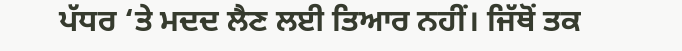ਪੱਧਰ ‘ਤੇ ਮਦਦ ਲੈਣ ਲਈ ਤਿਆਰ ਨਹੀਂ। ਜਿੱਥੋਂ ਤਕ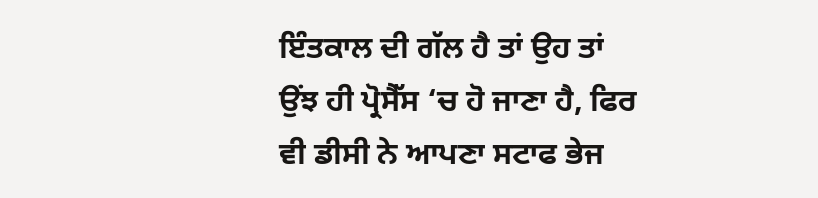ਇੰਤਕਾਲ ਦੀ ਗੱਲ ਹੈ ਤਾਂ ਉਹ ਤਾਂ ਉਂਝ ਹੀ ਪ੍ਰੋਸੈੱਸ ‘ਚ ਹੋ ਜਾਣਾ ਹੈ, ਫਿਰ ਵੀ ਡੀਸੀ ਨੇ ਆਪਣਾ ਸਟਾਫ ਭੇਜ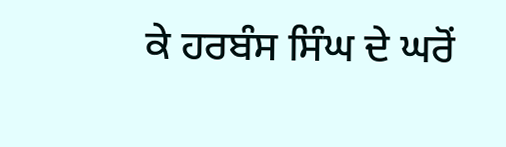ਕੇ ਹਰਬੰਸ ਸਿੰਘ ਦੇ ਘਰੋਂ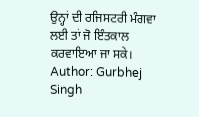ਉਨ੍ਹਾਂ ਦੀ ਰਜਿਸਟਰੀ ਮੰਗਵਾ ਲਈ ਤਾਂ ਜੋ ਇੰਤਕਾਲ ਕਰਵਾਇਆ ਜਾ ਸਕੇ।
Author: Gurbhej Singh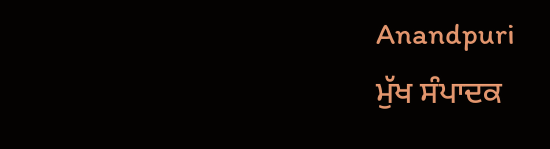Anandpuri
ਮੁੱਖ ਸੰਪਾਦਕ